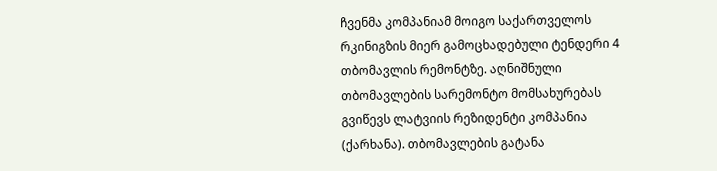ჩვენმა კომპანიამ მოიგო საქართველოს რკინიგზის მიერ გამოცხადებული ტენდერი 4 თბომავლის რემონტზე. აღნიშნული თბომავლების სარემონტო მომსახურებას გვიწევს ლატვიის რეზიდენტი კომპანია (ქარხანა). თბომავლების გატანა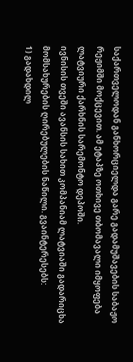საქართველოდან განხორციელდა გარე გადამუშავების საბაჟო რეჟიმში მოქცევით. ამ ეტაპზე ოთხივე თბომავალი იმყოფება ლატვიური ქარხნის სარემონტო დეპოში.
ივნისის თვეში ავანსის სახით კომპანიამ ლატვიაში გადარიცხა მომსახურების ღირებულების ნაწილი. გვაინტერესებს:
1) გადახდილ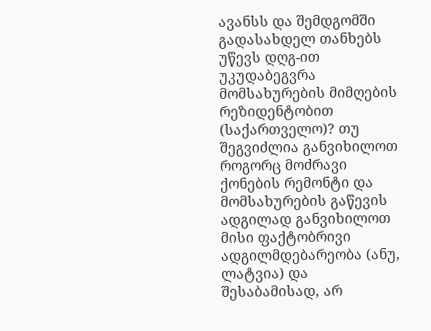ავანსს და შემდგომში გადასახდელ თანხებს უწევს დღგ-ით უკუდაბეგვრა მომსახურების მიმღების რეზიდენტობით (საქართველო)? თუ შეგვიძლია განვიხილოთ როგორც მოძრავი ქონების რემონტი და მომსახურების გაწევის ადგილად განვიხილოთ მისი ფაქტობრივი ადგილმდებარეობა (ანუ, ლატვია) და შესაბამისად, არ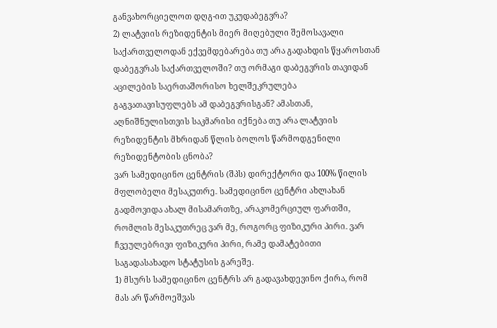განვახორციელოთ დღგ-ით უკუდაბეგვრა?
2) ლატვიის რეზიდენტის მიერ მიღებული შემოსავალი საქართველოდან ექვემდებარება თუ არა გადახდის წყაროსთან დაბეგვრას საქართველოში? თუ ორმაგი დაბეგვრის თავიდან აცილების საერთაშორისო ხელშეკრულება გაგვათავისუფლებს ამ დაბეგვრისგან? ამასთან, აღნიშნულისთვის საკმარისი იქნება თუ არა ლატვიის რეზიდენტის მხრიდან წლის ბოლოს წარმოდგენილი რეზიდენტობის ცნობა?
ვარ სამედიცინო ცენტრის (შპს) დირექტორი და 100% წილის მფლობელი მესაკუთრე. სამედიცინო ცენტრი ახლახან გადმოვიდა ახალ მისამართზე, არაკომერციულ ფართში, რომლის მესაკუთრეც ვარ მე, როგორც ფიზიკური პირი. ვარ ჩვეულებრივი ფიზიკური პირი, რამე დამატებითი საგადასახადო სტატუსის გარეშე.
1) მსურს სამედიცინო ცენტრს არ გადავახდევინო ქირა, რომ მას არ წარმოეშვას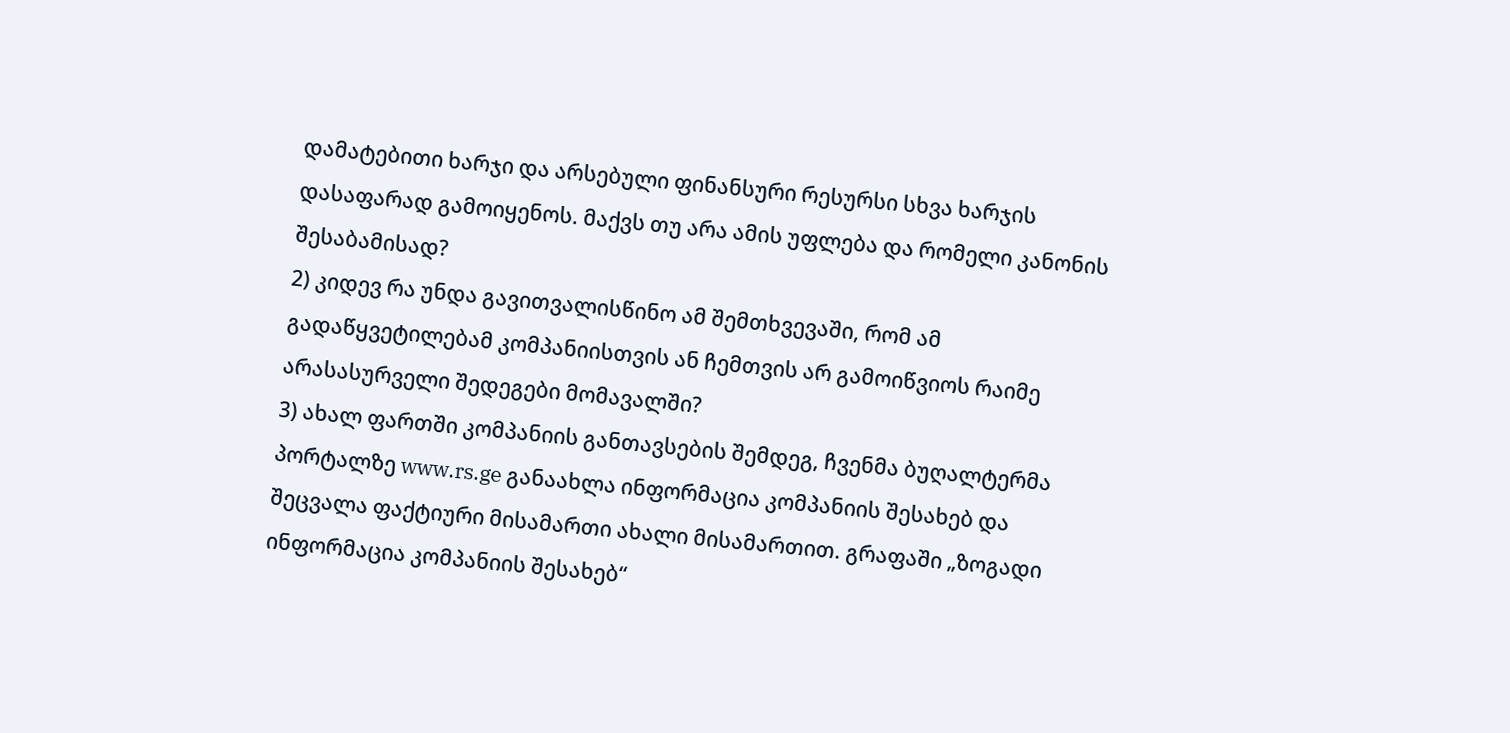დამატებითი ხარჯი და არსებული ფინანსური რესურსი სხვა ხარჯის დასაფარად გამოიყენოს. მაქვს თუ არა ამის უფლება და რომელი კანონის შესაბამისად?
2) კიდევ რა უნდა გავითვალისწინო ამ შემთხვევაში, რომ ამ გადაწყვეტილებამ კომპანიისთვის ან ჩემთვის არ გამოიწვიოს რაიმე არასასურველი შედეგები მომავალში?
3) ახალ ფართში კომპანიის განთავსების შემდეგ, ჩვენმა ბუღალტერმა პორტალზე www.rs.ge განაახლა ინფორმაცია კომპანიის შესახებ და შეცვალა ფაქტიური მისამართი ახალი მისამართით. გრაფაში „ზოგადი ინფორმაცია კომპანიის შესახებ“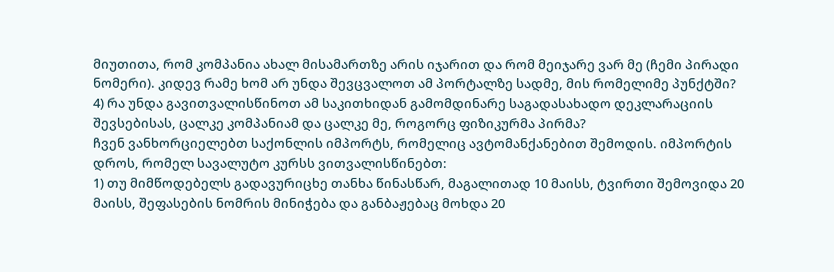მიუთითა, რომ კომპანია ახალ მისამართზე არის იჯარით და რომ მეიჯარე ვარ მე (ჩემი პირადი ნომერი). კიდევ რამე ხომ არ უნდა შევცვალოთ ამ პორტალზე სადმე, მის რომელიმე პუნქტში?
4) რა უნდა გავითვალისწინოთ ამ საკითხიდან გამომდინარე საგადასახადო დეკლარაციის შევსებისას, ცალკე კომპანიამ და ცალკე მე, როგორც ფიზიკურმა პირმა?
ჩვენ ვანხორციელებთ საქონლის იმპორტს, რომელიც ავტომანქანებით შემოდის. იმპორტის დროს, რომელ სავალუტო კურსს ვითვალისწინებთ:
1) თუ მიმწოდებელს გადავურიცხე თანხა წინასწარ, მაგალითად 10 მაისს, ტვირთი შემოვიდა 20 მაისს, შეფასების ნომრის მინიჭება და განბაჟებაც მოხდა 20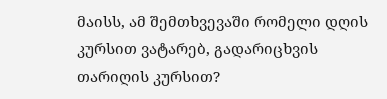მაისს, ამ შემთხვევაში რომელი დღის კურსით ვატარებ, გადარიცხვის თარიღის კურსით?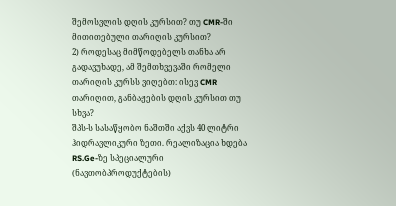შემოსვლის დღის კურსით? თუ CMR-ში მითითებული თარიღის კურსით?
2) როდესაც მიმწოდებელს თანხა არ გადავუხადე, ამ შემთხვევაში რომელი თარიღის კურსს ვიღებთ: ისევ CMR თარიღით, განბაჟების დღის კურსით თუ სხვა?
შპს-ს სასაწყობო ნაშთში აქვს 40 ლიტრი ჰიდრავლიკური ზეთი. რეალიზაცია ხდება RS.Ge-ზე სპეციალური (ნავთობპროდუქტების)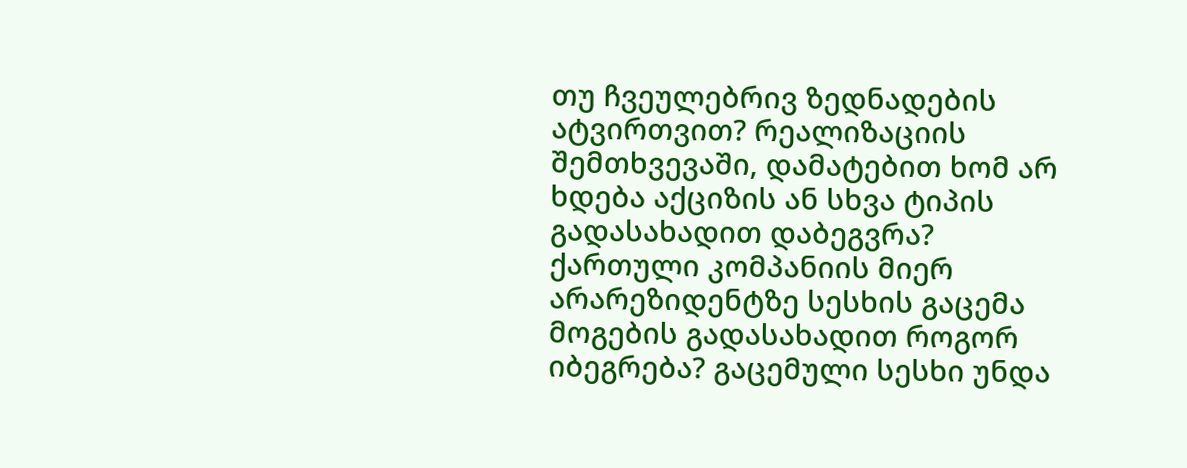თუ ჩვეულებრივ ზედნადების ატვირთვით? რეალიზაციის შემთხვევაში, დამატებით ხომ არ ხდება აქციზის ან სხვა ტიპის გადასახადით დაბეგვრა?
ქართული კომპანიის მიერ არარეზიდენტზე სესხის გაცემა მოგების გადასახადით როგორ იბეგრება? გაცემული სესხი უნდა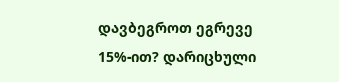დავბეგროთ ეგრევე 15%-ით? დარიცხული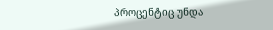პროცენტიც უნდა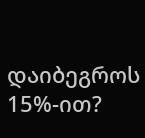დაიბეგროს 15%-ით?